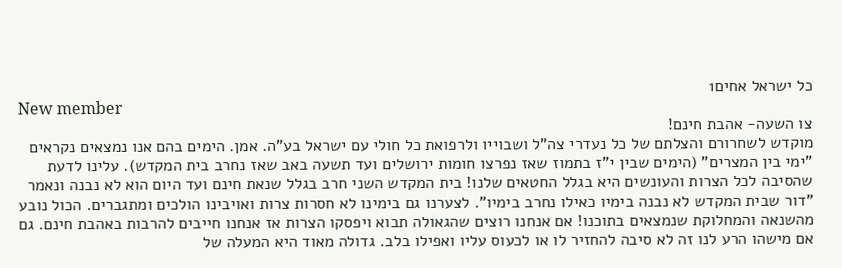כל ישראל אחים1
New member
צו השעה- אהבת חינם!
מוקדש לשחרורם והצלתם של כל נעדרי צה"ל ושבוייו ולרפואת כל חולי עם ישראל בע"ה. אמן. הימים בהם אנו נמצאים נקראים "ימי בין המצרים" (הימים שבין י"ז בתמוז שאז נפרצו חומות ירושלים ועד תשעה באב שאז נחרב בית המקדש). עלינו לדעת שהסיבה לכל הצרות והעונשים היא בגלל החטאים שלנו! בית המקדש השני חרב בגלל שנאת חינם ועד היום הוא לא נבנה ונאמר "דור שבית המקדש לא נבנה בימיו כאילו נחרב בימיו". לצערנו גם בימינו לא חסרות צרות ואויבינו הולכים ומתגברים. הכול נובע מהשנאה והמחלוקת שנמצאים בתוכנו! אם אנחנו רוצים שהגאולה תבוא ויפסקו הצרות אז אנחנו חייבים להרבות באהבת חינם. גם אם מישהו הרע לנו זה לא סיבה להחזיר לו או לכעוס עליו ואפילו בלב. גדולה מאוד היא המעלה של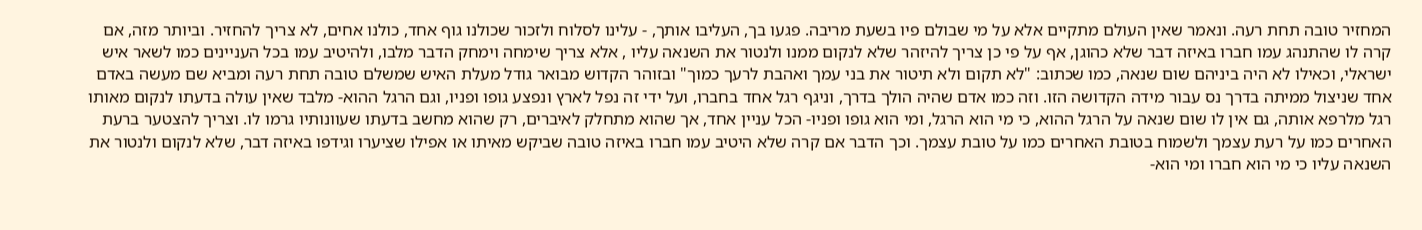המחזיר טובה תחת רעה. ונאמר שאין העולם מתקיים אלא על מי שבולם פיו בשעת מריבה. פגעו בך, העליבו אותך, - עלינו לסלוח ולזכור שכולנו גוף אחד, כולנו אחים, לא צריך להחזיר. וביותר מזה, אם קרה לו שהתנהג עמו חברו באיזה דבר שלא כהוגן, אף על פי כן צריך להיזהר שלא לנקום ממנו ולנטור את השנאה עליו , אלא צריך שימחה וימחק הדבר מלבו, ולהיטיב עמו בכל העניינים כמו לשאר איש ישראלי, וכאילו לא היה ביניהם שום שנאה, כמו שכתוב: "לא תקום ולא תיטור את בני עמך ואהבת לרעך כמוך" ובזוהר הקדוש מבואר גודל מעלת האיש שמשלם טובה תחת רעה ומביא שם מעשה באדם אחד שניצול ממיתה בדרך נס עבור מידה הקדושה הזו. וזה כמו אדם שהיה הולך בדרך, וניגף רגל אחד בחברו, ועל ידי זה נפל לארץ ונפצע גופו ופניו, וגם הרגל ההוא- מלבד שאין עולה בדעתו לנקום מאותו רגל מלרפא אותה, גם אין לו שום שנאה על הרגל ההוא, כי מי הוא הרגל, ומי הוא גופו ופניו- הכל עניין אחד, אך שהוא מתחלק לאיברים, רק שהוא מחשב בדעתו שעוונותיו גרמו לו. וצריך להצטער ברעת האחרים כמו על רעת עצמך ולשמוח בטובת האחרים כמו על טובת עצמך. וכך הדבר אם קרה שלא היטיב עמו חברו באיזה טובה שביקש מאיתו או אפילו שציערו וגידפו באיזה דבר, שלא לנקום ולנטור את השנאה עליו כי מי הוא חברו ומי הוא-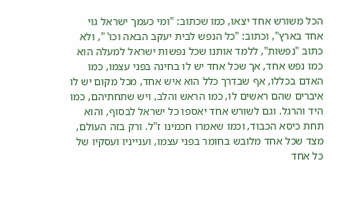הכל משורש אחד יצאו, כמו שכתוב: "ומי כעמך ישראל גוי אחד בארץ", וכתוב: "כל הנפש לבית יעקב הבאה וכו' ", ולא כתוב "נפשות", ללמד אותנו שכל נפשות ישראל למעלה הוא כמו נפש אחד, אך שכל אחד יש לו בחינה בפני עצמו, כמו האדם בכללו, אף שבדרך כלל הוא איש אחד, מכל מקום יש לו איברים שהם ראשים לו, כמו הראש והלב, ויש שתחתיהם, כמו היד והרגל. וגם לשורש אחד יאספו כל ישראל לבסוף, והוא תחת כיסא הכבוד, וכמו שאמרו חכמינו ז"ל. ורק בזה העולם, מצד שכל אחד מלובש בחומר בפני עצמו, וענייניו ועסקיו של כל אחד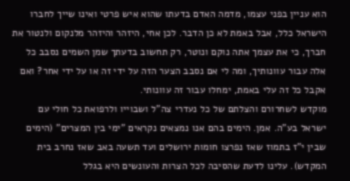הוא עניין בפני עצמו, מדמה האדם בדעתו שהוא איש פרטי ואינו שייך לחברו הישראל כלל, אבל באמת לא כן הדבר. לכן אחי, היזהר והיזהר מלנקום ולנטור את חברך, כי את עצמך אתה נוקם ונוטר, רק תחשוב בדעתך שמן השמים נסבב כל אלה עבור עוונותיך, ומה לי אם נסבב הצער הזה על ידי זה או על ידי אחר? ואם אקבל כל זה עלי באמת, ימחלו עבור זה עוונותי.
מוקדש לשחרורם והצלתם של כל נעדרי צה"ל ושבוייו ולרפואת כל חולי עם ישראל בע"ה. אמן. הימים בהם אנו נמצאים נקראים "ימי בין המצרים" (הימים שבין י"ז בתמוז שאז נפרצו חומות ירושלים ועד תשעה באב שאז נחרב בית המקדש). עלינו לדעת שהסיבה לכל הצרות והעונשים היא בגלל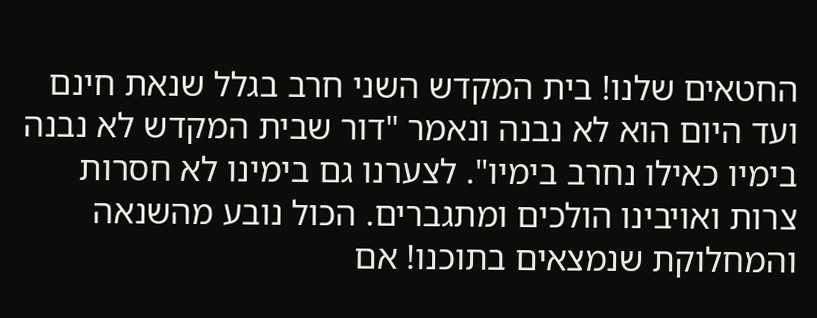החטאים שלנו! בית המקדש השני חרב בגלל שנאת חינם ועד היום הוא לא נבנה ונאמר "דור שבית המקדש לא נבנה בימיו כאילו נחרב בימיו". לצערנו גם בימינו לא חסרות צרות ואויבינו הולכים ומתגברים. הכול נובע מהשנאה והמחלוקת שנמצאים בתוכנו! אם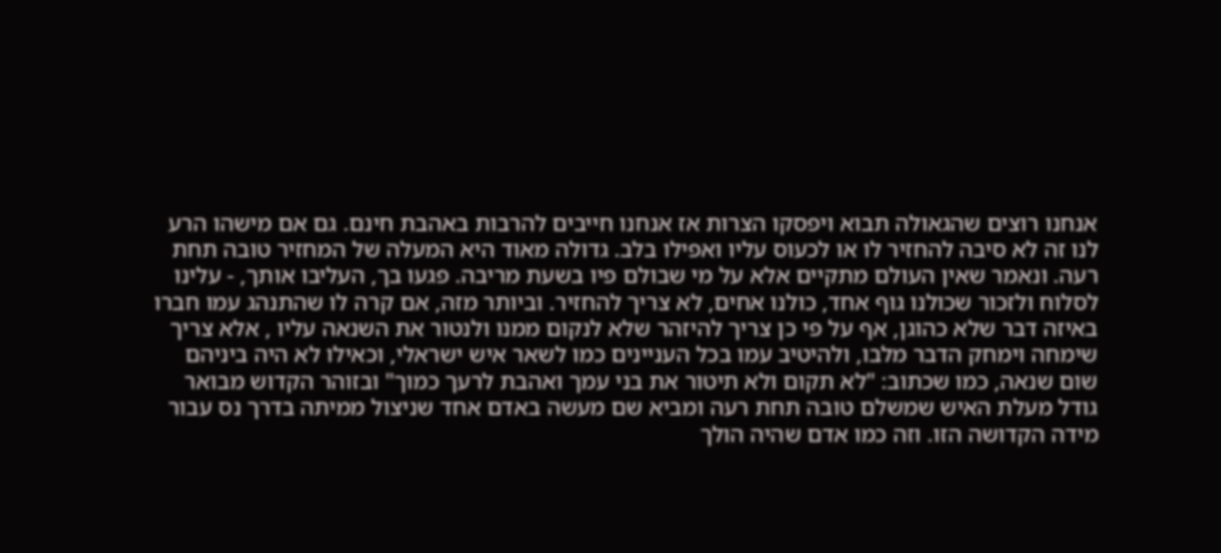אנחנו רוצים שהגאולה תבוא ויפסקו הצרות אז אנחנו חייבים להרבות באהבת חינם. גם אם מישהו הרע לנו זה לא סיבה להחזיר לו או לכעוס עליו ואפילו בלב. גדולה מאוד היא המעלה של המחזיר טובה תחת רעה. ונאמר שאין העולם מתקיים אלא על מי שבולם פיו בשעת מריבה. פגעו בך, העליבו אותך, - עלינו לסלוח ולזכור שכולנו גוף אחד, כולנו אחים, לא צריך להחזיר. וביותר מזה, אם קרה לו שהתנהג עמו חברו באיזה דבר שלא כהוגן, אף על פי כן צריך להיזהר שלא לנקום ממנו ולנטור את השנאה עליו , אלא צריך שימחה וימחק הדבר מלבו, ולהיטיב עמו בכל העניינים כמו לשאר איש ישראלי, וכאילו לא היה ביניהם שום שנאה, כמו שכתוב: "לא תקום ולא תיטור את בני עמך ואהבת לרעך כמוך" ובזוהר הקדוש מבואר גודל מעלת האיש שמשלם טובה תחת רעה ומביא שם מעשה באדם אחד שניצול ממיתה בדרך נס עבור מידה הקדושה הזו. וזה כמו אדם שהיה הולך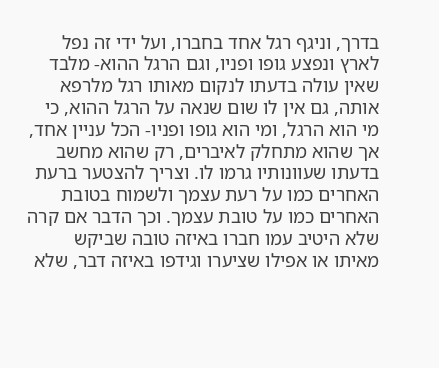בדרך, וניגף רגל אחד בחברו, ועל ידי זה נפל לארץ ונפצע גופו ופניו, וגם הרגל ההוא- מלבד שאין עולה בדעתו לנקום מאותו רגל מלרפא אותה, גם אין לו שום שנאה על הרגל ההוא, כי מי הוא הרגל, ומי הוא גופו ופניו- הכל עניין אחד, אך שהוא מתחלק לאיברים, רק שהוא מחשב בדעתו שעוונותיו גרמו לו. וצריך להצטער ברעת האחרים כמו על רעת עצמך ולשמוח בטובת האחרים כמו על טובת עצמך. וכך הדבר אם קרה שלא היטיב עמו חברו באיזה טובה שביקש מאיתו או אפילו שציערו וגידפו באיזה דבר, שלא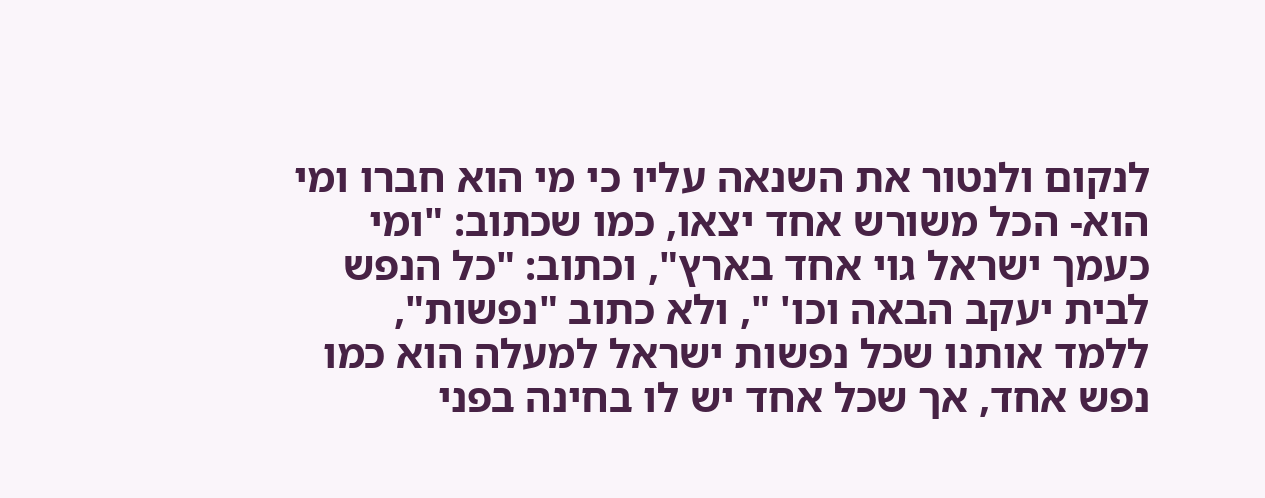לנקום ולנטור את השנאה עליו כי מי הוא חברו ומי הוא- הכל משורש אחד יצאו, כמו שכתוב: "ומי כעמך ישראל גוי אחד בארץ", וכתוב: "כל הנפש לבית יעקב הבאה וכו' ", ולא כתוב "נפשות", ללמד אותנו שכל נפשות ישראל למעלה הוא כמו נפש אחד, אך שכל אחד יש לו בחינה בפני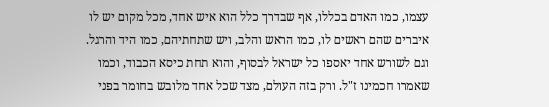עצמו, כמו האדם בכללו, אף שבדרך כלל הוא איש אחד, מכל מקום יש לו איברים שהם ראשים לו, כמו הראש והלב, ויש שתחתיהם, כמו היד והרגל. וגם לשורש אחד יאספו כל ישראל לבסוף, והוא תחת כיסא הכבוד, וכמו שאמרו חכמינו ז"ל. ורק בזה העולם, מצד שכל אחד מלובש בחומר בפני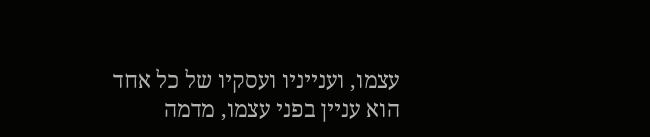עצמו, וענייניו ועסקיו של כל אחד הוא עניין בפני עצמו, מדמה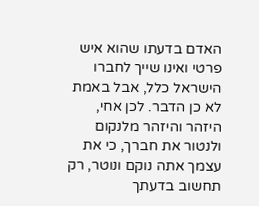האדם בדעתו שהוא איש פרטי ואינו שייך לחברו הישראל כלל, אבל באמת לא כן הדבר. לכן אחי, היזהר והיזהר מלנקום ולנטור את חברך, כי את עצמך אתה נוקם ונוטר, רק תחשוב בדעתך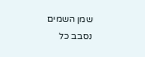שמן השמים נסבב כל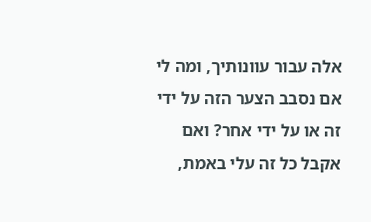אלה עבור עוונותיך, ומה לי אם נסבב הצער הזה על ידי זה או על ידי אחר? ואם אקבל כל זה עלי באמת,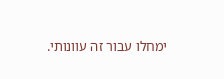ימחלו עבור זה עוונותי.